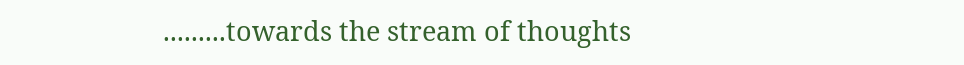.........towards the stream of thoughts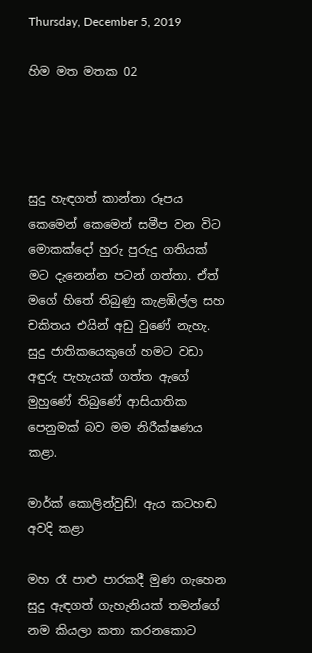Thursday, December 5, 2019

හිම මත මතක 02




සුදු හැඳගත් කාන්තා රූපය කෙමෙන් කෙමෙන් සමීප වන විට මොකක්දෝ හුරු පුරුදු ගතියක් මට දැනෙන්න පටන් ගත්තා. ඒත් මගේ හිතේ තිබුණු කැළඹිල්ල සහ චකිතය එයින් අඩු වුණේ නැහැ. සුදු ජාතිකයෙකුගේ හමට වඩා අඳුරු පැහැයක් ගත්ත ඇගේ මුහුණේ තිබුණේ ආසියාතික පෙනුමක් බව මම නිරීක්ෂණය කළා.

මාර්ක් කොලින්වුඩ්! ඇය කටහඬ අවදි කළා

මහ රෑ පාළු පාරකදී මුණ ගැහෙන සුදු ඇඳගත් ගැහැනියක් තමන්ගේ නම කියලා කතා කරනකොට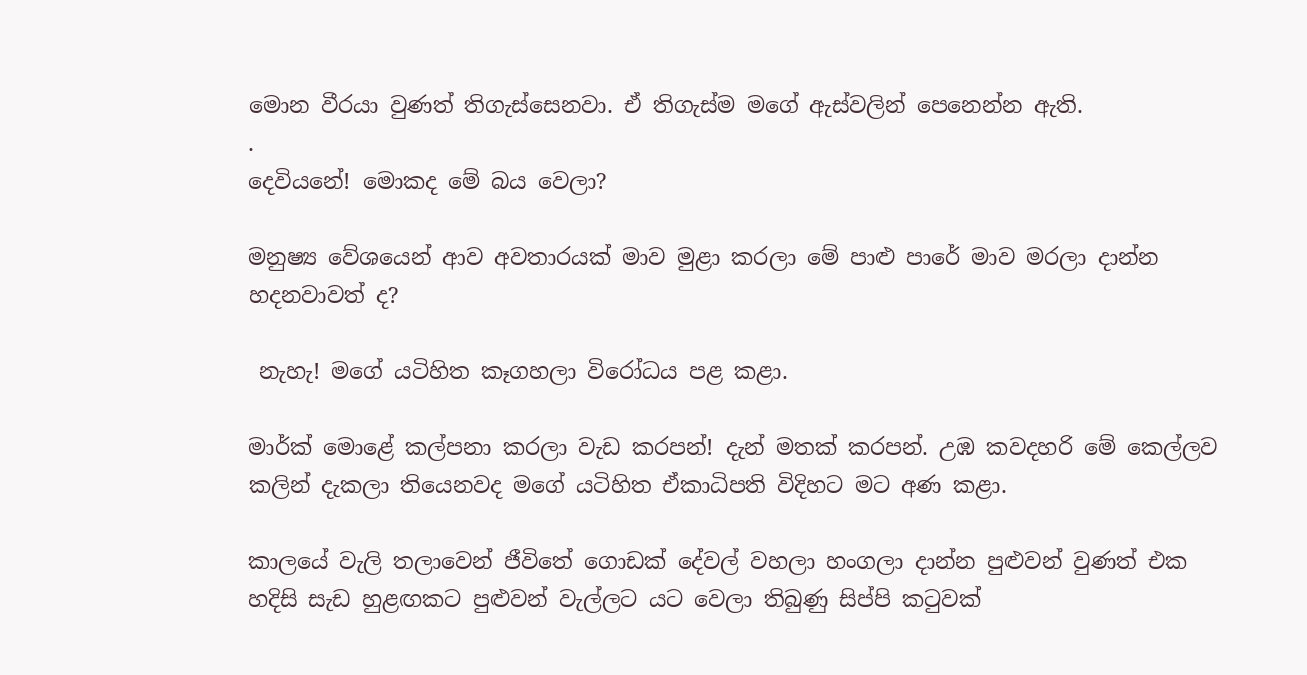මොන වීරයා වුණත් තිගැස්සෙනවා. ඒ තිගැස්ම මගේ ඇස්වලින් පෙනෙන්න ඇති.
.
දෙවියනේ! මොකද මේ බය වෙලා?

මනුෂ්‍ය වේශයෙන් ආව අවතාරයක් මාව මුළා කරලා මේ පාළු පාරේ මාව මරලා දාන්න හදනවාවත් ද?

 නැහැ! මගේ යටිහිත කෑගහලා විරෝධය පළ කළා.

මාර්ක් මොළේ කල්පනා කරලා වැඩ කරපන්! දැන් මතක් කරපන්. උඹ කවදහරි මේ කෙල්ලව කලින් දැකලා තියෙනවද මගේ යටිහිත ඒකාධිපති විදිහට මට අණ කළා.

කාලයේ වැලි තලාවෙන් ජීවිතේ ගොඩක් දේවල් වහලා හංගලා දාන්න පුළුවන් වුණත් එක හදිසි සැඩ හුළඟකට පුළුවන් වැල්ලට යට වෙලා තිබුණු සිප්පි කටුවක්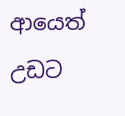ආයෙත් උඩට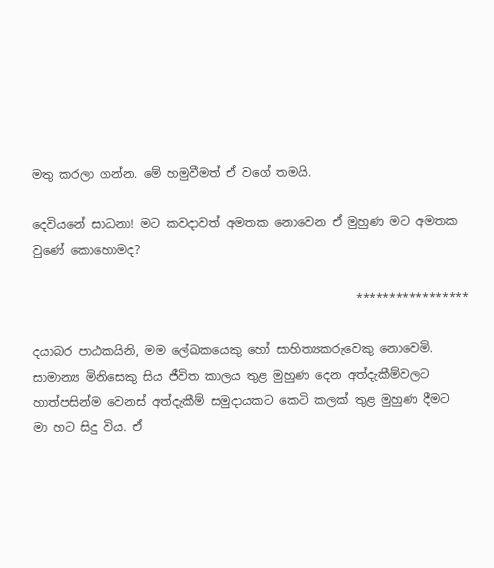මතු කරලා ගන්න. මේ හමුවීමත් ඒ වගේ තමයි.

දෙවියනේ සාධනා! මට කවදාවත් අමතක නොවෙන ඒ මුහුණ මට අමතක වුණේ කොහොමද?

                                                      *****************

දයාබර පාඨකයිනි, මම ලේඛකයෙකු හෝ සාහිත්‍යකරුවෙකු නොවෙමි. සාමාන්‍ය මිනිසෙකු සිය ජීවිත කාලය තුළ මුහුණ දෙන අත්දැකීම්වලට හාත්පසින්ම වෙනස් අත්දැකීම් සමුදායකට කෙටි කලක් තුළ මුහුණ දීමට මා හට සිදු විය. ඒ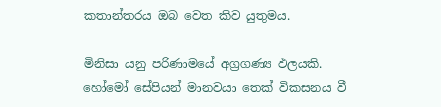කතාන්තරය ඔබ වෙත කිව යුතුමය.

මිනිසා යනු පරිණාමයේ අග්‍රගණ්‍ය ඵලයකි. හෝමෝ සේපියන් මානවයා තෙක් විකසනය වී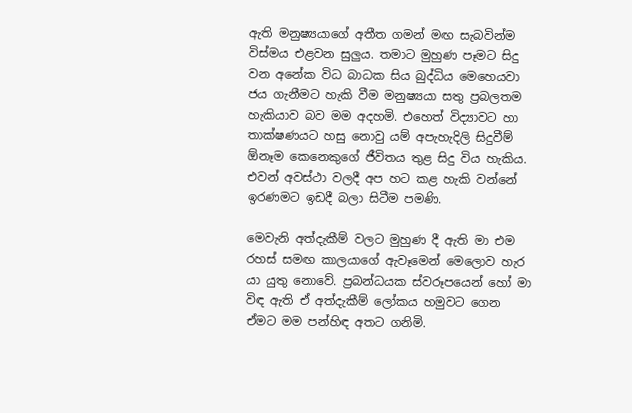ඇති මනුෂ්‍යයාගේ අතීත ගමන් මඟ සැබවින්ම විස්මය එළවන සුලුය. තමාට මුහුණ පෑමට සිදු වන අනේක විධ බාධක සිය බුද්ධිය මෙහෙයවා ජය ගැනීමට හැකි වීම මනුෂ්‍යයා සතු ප්‍රබලතම හැකියාව බව මම අදහමි. එහෙත් විද්‍යාවට හා තාක්ෂණයට හසු නොවු යම් අපැහැදිලි සිදුවීම් ඕනෑම කෙනෙකුගේ ජීවිතය තුළ සිදු විය හැකිය. එවන් අවස්ථා වලදී අප හට කළ හැකි වන්නේ ඉරණමට ඉඩදී බලා සිටීම පමණි.

මෙවැනි අත්දැකීම් වලට මුහුණ දී ඇති මා එම රහස් සමඟ කාලයාගේ ඇවෑමෙන් මෙලොව හැර යා යුතු නොවේ. ප්‍රබන්ධයක ස්වරූපයෙන් හෝ මා විඳ ඇති ඒ අත්දැකීම් ලෝකය හමුවට ගෙන ඒමට මම පන්හිඳ අතට ගනිමි.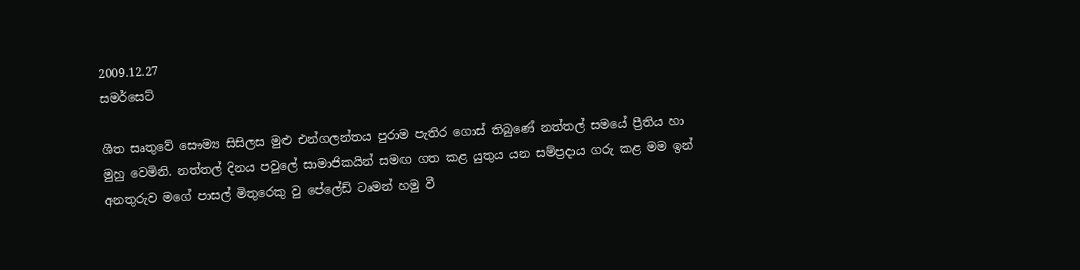2009.12.27
සමර්සෙට්

ශීත සෘතුවේ සෞම්‍ය සිසිලස මුළු එන්ගලන්තය පුරාම පැතිර ගොස් තිබුණේ නත්තල් සමයේ ප්‍රීතිය හා මුහු වෙමිනි. නත්තල් දිනය පවුලේ සාමාජිකයින් සමඟ ගත කළ යුතුය යන සම්ප්‍රදාය ගරු කළ මම ඉන් අනතුරුව මගේ පාසල් මිතුරෙකු වු පේලේඩ් ටෘමන් හමු වී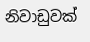නිවාඩුවක්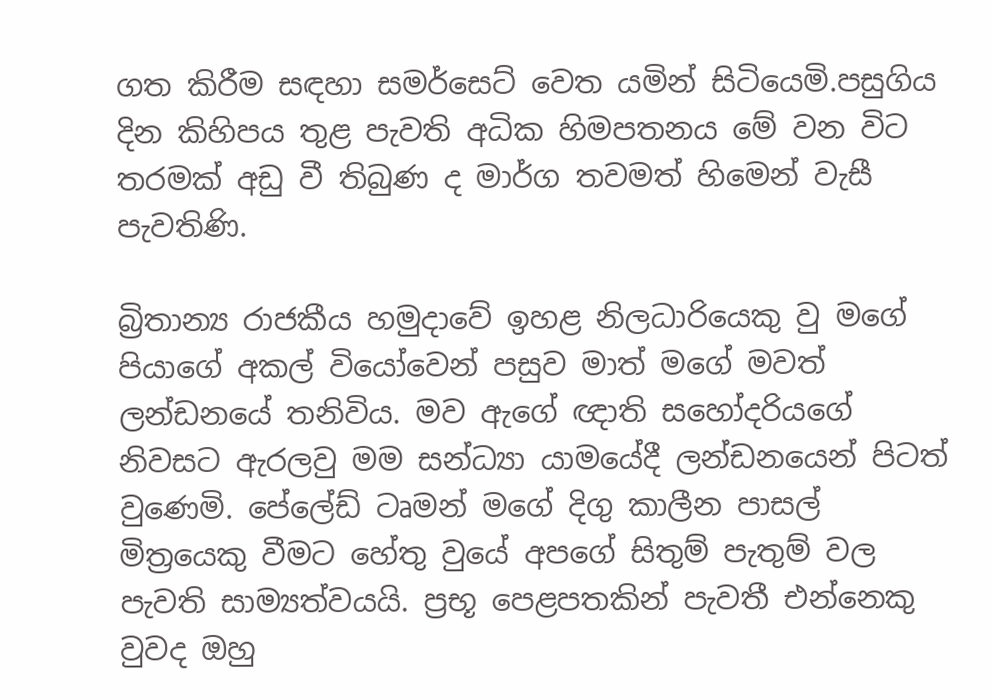ගත කිරීම සඳහා සමර්සෙට් වෙත යමින් සිටියෙමි.පසුගිය දින කිහිපය තුළ පැවති අධික හිමපතනය මේ වන විට තරමක් අඩු වී තිබුණ ද මාර්ග තවමත් හිමෙන් වැසී පැවතිණි.

බ්‍රිතාන්‍ය රාජකීය හමුදාවේ ඉහළ නිලධාරියෙකු වු මගේ පියාගේ අකල් වියෝවෙන් පසුව මාත් මගේ මවත් ලන්ඩනයේ තනිවිය. මව ඇගේ ඥාති සහෝදරියගේ නිවසට ඇරලවු මම සන්ධ්‍යා යාමයේදී ලන්ඩනයෙන් පිටත් වුණෙමි. පේලේඩ් ටෘමන් මගේ දිගු කාලීන පාසල් මිත්‍රයෙකු වීමට හේතු වුයේ අපගේ සිතුම් පැතුම් වල පැවති සාම්‍යත්වයයි. ප්‍රභූ පෙළපතකින් පැවතී එන්නෙකු වුවද ඔහු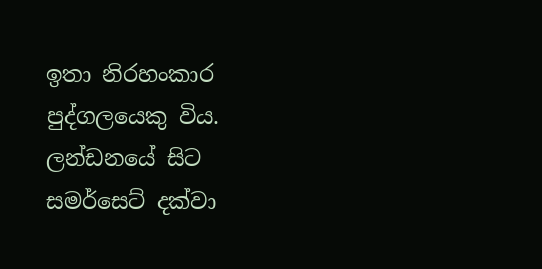ඉතා නිරහංකාර පුද්ගලයෙකු විය. ලන්ඩනයේ සිට සමර්සෙට් දක්වා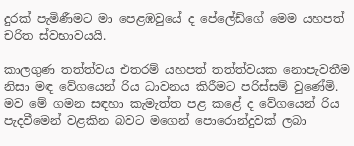දුරක් පැමිණීමට මා පෙළඹවුයේ ද පේලේඩ්ගේ මෙම යහපත් චරිත ස්වභාවයයි.

කාලගුණ තත්ත්වය එතරම් යහපත් තත්ත්වයක නොපැවතීම නිසා මඳ වේගයෙන් රිය ධාවනය කිරීමට පරිස්සම් වුණේමි. මව මේ ගමන සඳහා කැමැත්ත පළ කළේ ද වේගයෙන් රිය පැදවීමෙන් වළකින බවට මගෙන් පොරොන්දුවක් ලබා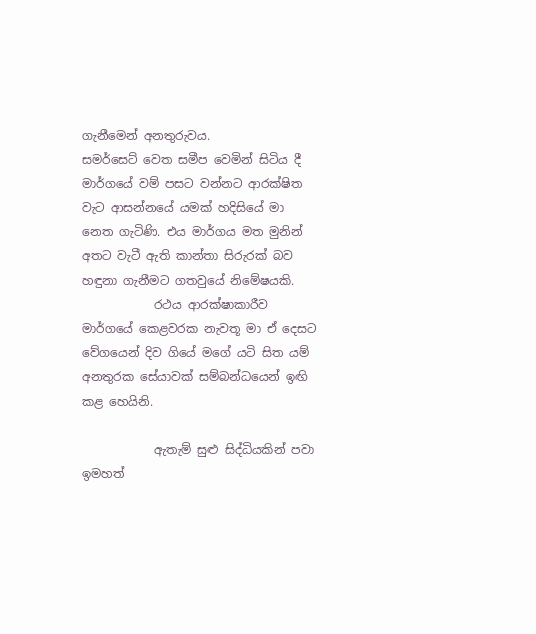ගැනීමෙන් අනතුරුවය.
සමර්සෙට් වෙත සමීප වෙමින් සිටිය දී මාර්ගයේ වම් පසට වන්නට ආරක්ෂිත වැට ආසන්නයේ යමක් හදිසියේ මා නෙත ගැටිණි. එය මාර්ගය මත මුනින් අතට වැටී ඇති කාන්තා සිරුරක් බව හඳුනා ගැනීමට ගතවුයේ නිමේෂයකි.
            රථය ආරක්ෂාකාරීව මාර්ගයේ කෙළවරක නැවතූ මා ඒ දෙසට වේගයෙන් දිව ගියේ මගේ යටි සිත යම් අනතුරක සේයාවක් සම්බන්ධයෙන් ඉඟි කළ හෙයිනි.

            ඇතැම් සුළු සිද්ධියකින් පවා ඉමහත්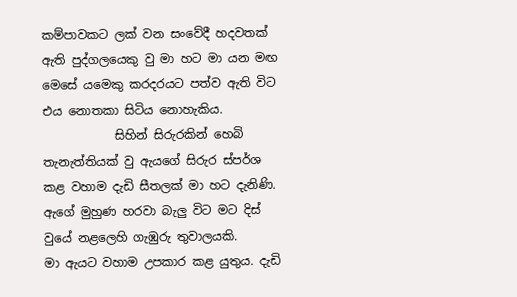කම්පාවකට ලක් වන සංවේදී හදවතක් ඇති පුද්ගලයෙකු වු මා හට මා යන මඟ මෙසේ යමෙකු කරදරයට පත්ව ඇති විට එය නොතකා සිටිය නොහැකිය.
            සිහින් සිරුරකින් හෙබි තැනැත්තියක් වු ඇයගේ සිරුර ස්පර්ශ කළ වහාම දැඩි සීතලක් මා හට දැනිණි. ඇගේ මුහුණ හරවා බැලු විට මට දිස් වුයේ නළලෙහි ගැඹුරු තුවාලයකි.
මා ඇයට වහාම උපකාර කළ යුතුය. දැඩි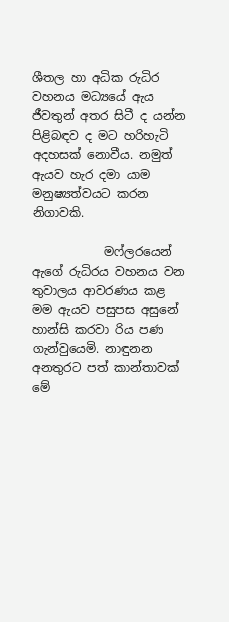ශීතල හා අධික රුධිර වහනය මධ්‍යයේ ඇය ජීවතුන් අතර සිටී ද යන්න පිළිබඳව ද මට හරිහැටි අදහසක් නොවීය. නමුත් ඇයව හැර දමා යාම මනුෂ්‍යත්වයට කරන නිගාවකි.

            මෆ්ලරයෙන් ඇගේ රුධිරය වහනය වන තුවාලය ආවරණය කළ මම ඇයව පසුපස අසුනේ හාන්සි කරවා රිය පණ ගැන්වුයෙමි. නාඳුනන අනතුරට පත් කාන්තාවක් මේ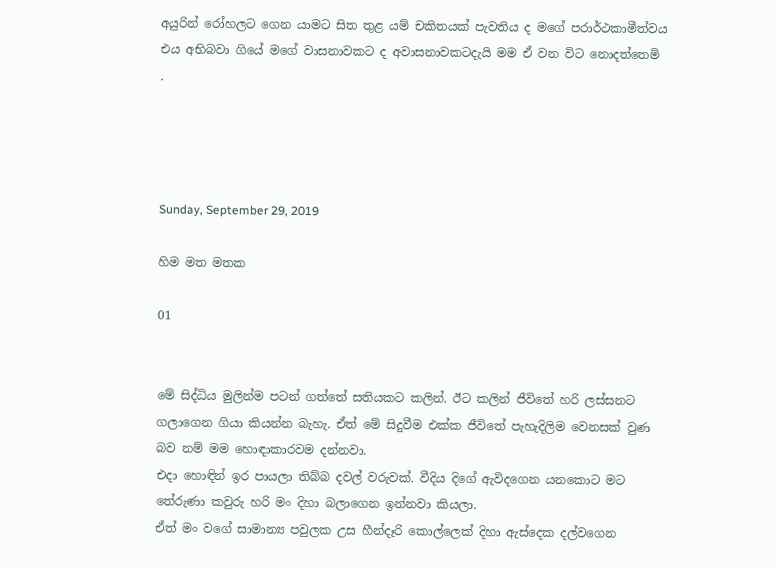අයුරින් රෝහලට ගෙන යාමට සිත තුළ යම් චකිතයක් පැවතිය ද මගේ පරාර්ථකාමීත්වය එය අභිබවා ගියේ මගේ වාසනාවකට ද අවාසනාවකටදැයි මම ඒ වන විට නොදත්තෙමි  .




Sunday, September 29, 2019

හිම මත මතක

01


මේ සිද්ධිය මුලින්ම පටන් ගත්තේ සතියකට කලින්. ඊට කලින් ජීවිතේ හරි ලස්සනට ගලාගෙන ගියා කියන්න බැහැ. ඒත් මේ සිදුවීම එක්ක ජීවිතේ පැහැදිලිම වෙනසක් වුණ බව නම් මම හොඳාකාරවම දන්නවා.
එදා හොඳින් ඉර පායලා තිබ්බ දවල් වරුවක්. වීදිය දිගේ ඇවිදගෙන යනකොට මට තේරුණා කවුරු හරි මං දිහා බලාගෙන ඉන්නවා කියලා.
ඒත් මං වගේ සාමාන්‍ය පවුලක උස හීන්දෑරි කොල්ලෙක් දිහා ඇස්දෙක දල්වගෙන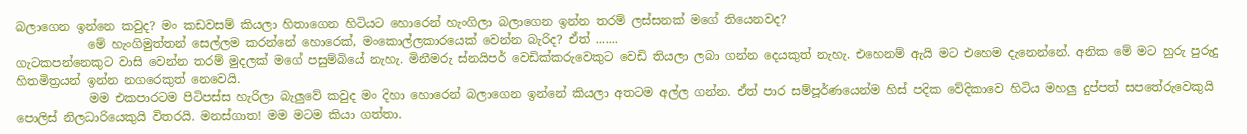බලාගෙන ඉන්නෙ කවුද? මං කඩවසම් කියලා හිතාගෙන හිටියට හොරෙන් හැංගිලා බලාගෙන ඉන්න තරම් ලස්සනක් මගේ තියෙනවද?
            මේ හැංගිමුත්තන් සෙල්ලම කරන්නේ හොරෙක්, මංකොල්ලකාරයෙක් වෙන්න බැරිද? ඒත් .......
ගැටකපන්නෙකුට වාසි වෙන්න තරම් මුදලක් මගේ පසුම්බියේ නැහැ. මිනීමරු ස්නයිපර් වෙඩික්කරුවෙකුට වෙඩි තියලා ලබා ගන්න දෙයකුත් නැහැ. එහෙනම් ඇයි මට එහෙම දැනෙන්නේ. අනික මේ මට හුරු පුරුදු හිතමිත්‍රයන් ඉන්න නගරෙකුත් නෙවෙයි.
            මම එකපාරටම පිටිපස්ස හැරිලා බැලුවේ කවුද මං දිහා හොරෙන් බලාගෙන ඉන්නේ කියලා අතටම අල්ල ගන්න. ඒත් පාර සම්පූර්ණයෙන්ම හිස් පදික වේදිකාවෙ හිටිය මහලු දුප්පත් සපතේරුවෙකුයි පොලිස් නිලධාරියෙකුයි විතරයි. මනස්ගාත! මම මටම කියා ගත්තා.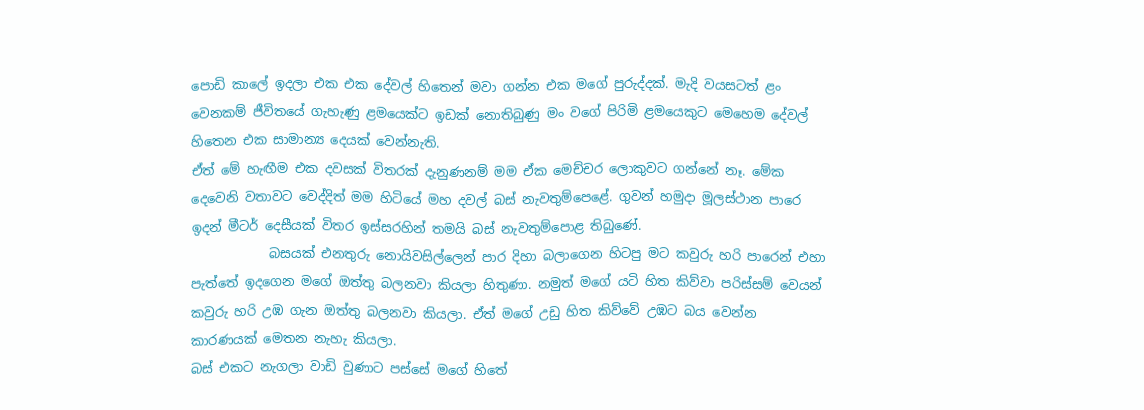පොඩි කාලේ ඉදලා එක එක දේවල් හිතෙන් මවා ගන්න එක මගේ පුරුද්දක්. මැදි වයසටත් ළං වෙනකම් ජීවිතයේ ගැහැණු ළමයෙක්ට ඉඩක් නොතිබුණු මං වගේ පිරිමි ළමයෙකුට මෙහෙම දේවල් හිතෙන එක සාමාන්‍ය දෙයක් වෙන්නැති.
ඒත් මේ හැඟීම එක දවසක් විතරක් දැනුණනම් මම ඒක මෙච්චර ලොකුවට ගන්නේ නෑ. මේක දෙවෙනි වතාවට වෙද්දිත් මම හිටියේ මහ දවල් බස් නැවතුම්පෙළේ. ගුවන් හමුදා මූලස්ථාන පාරෙ ඉදන් මීටර් දෙසීයක් විතර ඉස්සරහින් තමයි බස් නැවතුම්පොළ තිබුණේ.
            බසයක් එනතුරු නොයිවසිල්ලෙන් පාර දිහා බලාගෙන හිටපු මට කවුරු හරි පාරෙන් එහා පැත්තේ ඉදගෙන මගේ ඔත්තු බලනවා කියලා හිතුණා. නමුත් මගේ යටි හිත කිව්වා පරිස්සම් වෙයන් කවුරු හරි උඹ ගැන ඔත්තු බලනවා කියලා. ඒත් මගේ උඩු හිත කිව්වේ උඹට බය වෙන්න කාරණයක් මෙතන නැහැ කියලා.
බස් එකට නැගලා වාඩි වුණාට පස්සේ මගේ හිතේ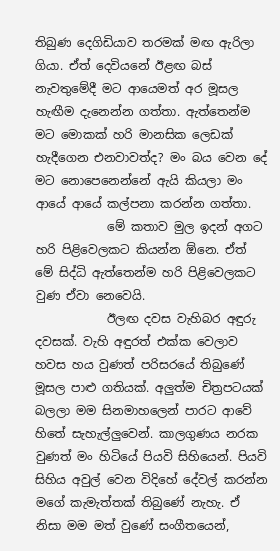තිබුණ දෙගිඩියාව තරමක් මඟ ඇරිලා ගියා. ඒත් දෙවියනේ ඊළඟ බස් නැවතුමේදී මට ආයෙමත් අර මූසල හැඟීම දැනෙන්න ගත්තා. ඇත්තෙන්ම මට මොකක් හරි මානසික ලෙඩක් හැදීගෙන එනවාවත්ද? මං බය වෙන දේ මට නොපෙනෙන්නේ ඇයි කියලා මං ආයේ ආයේ කල්පනා කරන්න ගත්තා.
            මේ කතාව මුල ඉදන් අගට හරි පිළිවෙලකට කියන්න ඕනෙ. ඒත් මේ සිද්ධි ඇත්තෙන්ම හරි පිළිවෙලකට වුණ ඒවා නෙවෙයි.
            ඊලඟ දවස වැහිබර අඳුරු දවසක්. වැහි අඳුරත් එක්ක වෙලාව හවස හය වුණත් පරිසරයේ තිබුණේ මූසල පාළු ගතියක්. අලුත්ම චිත්‍රපටයක් බලලා මම සිනමාහලෙන් පාරට ආවේ හිතේ සැහැල්ලුවෙන්. කාලගුණය නරක වුණත් මං හිටියේ පියවි සිහියෙන්. පියවි සිහිය අවුල් වෙන විදිහේ දේවල් කරන්න මගේ කැමැත්තක් තිබුණේ නැහැ. ඒ නිසා මම මත් වුණේ සංගීතයෙන්,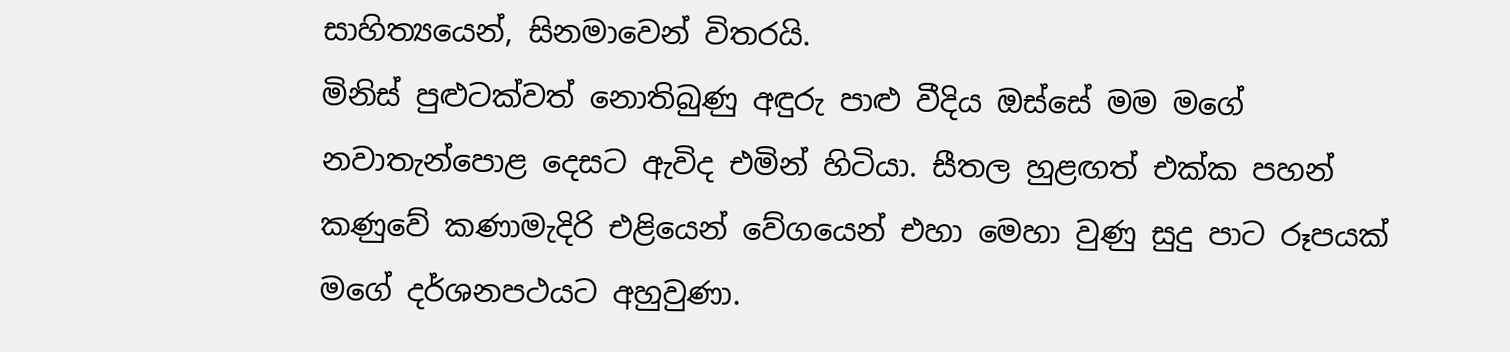සාහිත්‍යයෙන්, සිනමාවෙන් විතරයි.
මිනිස් පුළුටක්වත් නොතිබුණු අඳුරු පාළු වීදිය ඔස්සේ මම මගේ නවාතැන්පොළ දෙසට ඇවිද එමින් හිටියා. සීතල හුළඟත් එක්ක පහන් කණුවේ කණාමැදිරි එළියෙන් වේගයෙන් එහා මෙහා වුණු සුදු පාට රූපයක් මගේ දර්ශනපථයට අහුවුණා.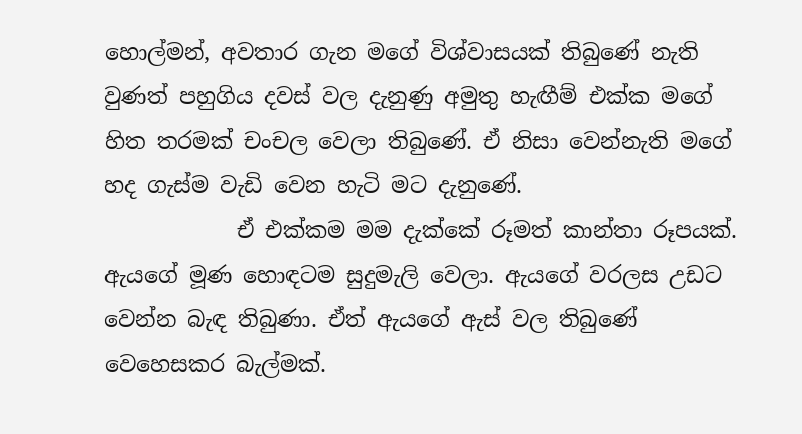හොල්මන්, අවතාර ගැන මගේ විශ්වාසයක් තිබුණේ නැති වුණත් පහුගිය දවස් වල දැනුණු අමුතු හැඟීම් එක්ක මගේ හිත තරමක් චංචල වෙලා තිබුණේ. ඒ නිසා වෙන්නැති මගේ හද ගැස්ම වැඩි වෙන හැටි මට දැනුණේ.
            ඒ එක්කම මම දැක්කේ රූමත් කාන්තා රූපයක්. ඇයගේ මූණ හොඳටම සුදුමැලි වෙලා. ඇයගේ වරලස උඩට වෙන්න බැඳ තිබුණා. ඒත් ඇයගේ ඇස් වල තිබුණේ වෙහෙසකර බැල්මක්.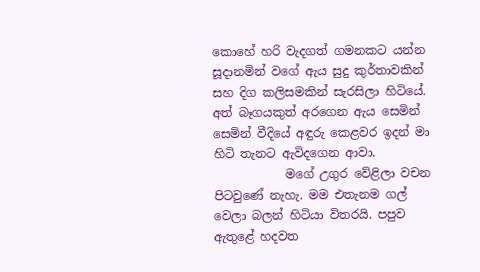කොහේ හරි වැදගත් ගමනකට යන්න සූදානමින් වගේ ඇය සුදු කුර්තාවකින් සහ දිග කලිසමකින් සැරසිලා හිටියේ. අත් බෑගයකුත් අරගෙන ඇය සෙමින් සෙමින් වීදියේ අඳුරු කෙළවර ඉදන් මා හිටි තැනට ඇවිදගෙන ආවා.
            මගේ උගුර වේළිලා වචන පිටවුණේ නැහැ. මම එතැනම ගල් වෙලා බලන් හිටියා විතරයි. පපුව ඇතුළේ හදවත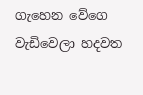ගැහෙන වේගෙ වැඩිවෙලා හදවත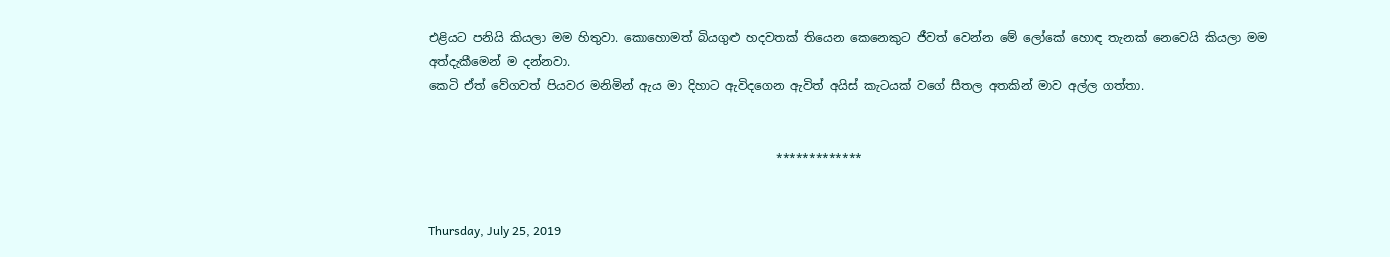එළියට පනියි කියලා මම හිතුවා. කොහොමත් බියගුළු හදවතක් තියෙන කෙනෙකුට ජීවත් වෙන්න මේ ලෝකේ හොඳ තැනක් නෙවෙයි කියලා මම අත්දැකීමෙන් ම දන්නවා.
කෙටි ඒත් වේගවත් පියවර මනිමින් ඇය මා දිහාට ඇවිදගෙන ඇවිත් අයිස් කැටයක් වගේ සීතල අතකින් මාව අල්ල ගත්තා.


                                                          *************


Thursday, July 25, 2019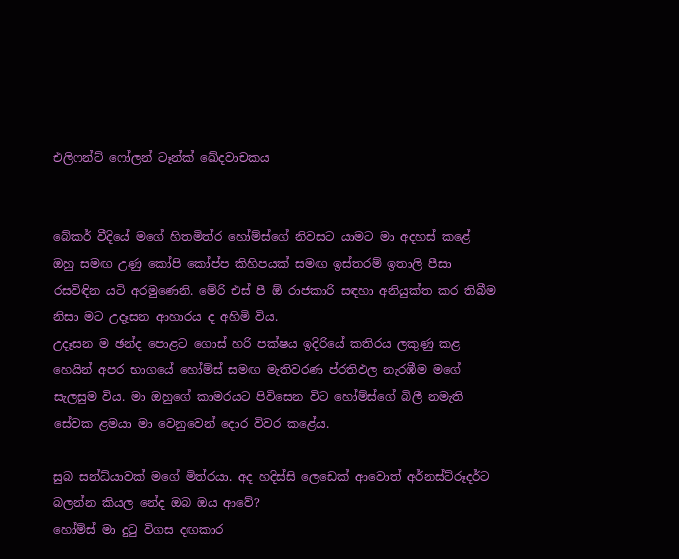එලිෆන්ට් ෆෝලන් ටෑන්ක් ඛේදවාචකය


බේකර් වීදියේ මගේ හිතමිත්ර හෝම්ස්ගේ නිවසට යාමට මා අදහස් කළේ ඔහු සමඟ උණු කෝපි කෝප්ප කිහිපයක් සමඟ ඉස්තරම් ඉතාලි පීසා රසවිඳින යටි අරමුණෙනි. මේරි එස් පී ඕ රාජකාරි සඳහා අනියුක්ත කර තිබීම නිසා මට උදෑසන ආහාරය ද අහිමි විය.
උදෑසන ම ඡන්ද පොළට ගොස් හරි පක්ෂය ඉදිරියේ කතිරය ලකුණු කළ හෙයින් අපර භාගයේ හෝම්ස් සමඟ මැතිවරණ ප්රතිඵල නැරඹීම මගේ සැලසුම විය. මා ඔහුගේ කාමරයට පිවිසෙන විට හෝම්ස්ගේ බිලී නමැති සේවක ළමයා මා වෙනුවෙන් දොර විවර කළේය.

සුබ සන්ධ්යාවක් මගේ මිත්රයා. අද හදිස්සි ලෙඩෙක් ආවොත් අර්නස්ට්රූදර්ට බලන්න කියල නේද ඔබ ඔය ආවේ?
හෝම්ස් මා දුටු විගස දඟකාර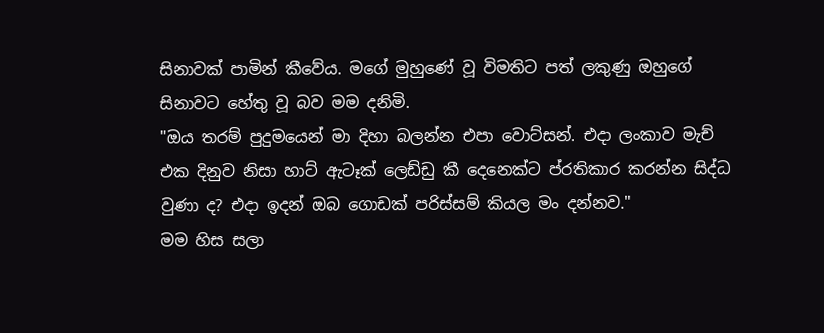සිනාවක් පාමින් කීවේය. මගේ මුහුණේ වූ විමතිට පත් ලකුණු ඔහුගේ සිනාවට හේතු වූ බව මම දනිමි.
"ඔය තරම් පුදුමයෙන් මා දිහා බලන්න එපා වොට්සන්. එදා ලංකාව මැච් එක දිනුව නිසා හාට් ඇටෑක් ලෙඩ්ඩු කී දෙනෙක්ට ප්රතිකාර කරන්න සිද්ධ වුණා ද? එදා ඉදන් ඔබ ගොඩක් පරිස්සම් කියල මං දන්නව."
මම හිස සලා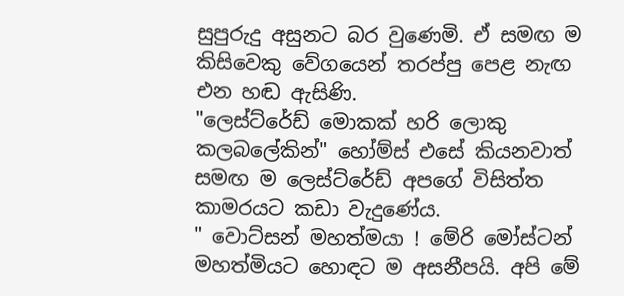සුපුරුදු අසුනට බර වුණෙමි. ඒ සමඟ ම කිසිවෙකු වේගයෙන් තරප්පු පෙළ නැඟ එන හඬ ඇසිණි.
"ලෙස්ට්රේඩ් මොකක් හරි ලොකු කලබලේකින්" හෝම්ස් එසේ කියනවාත් සමඟ ම ලෙස්ට්රේඩ් අපගේ විසිත්ත කාමරයට කඩා වැදුණේය.
" වොට්සන් මහත්මයා ! මේරි මෝස්ටන් මහත්මියට හොඳට ම අසනීපයි. අපි මේ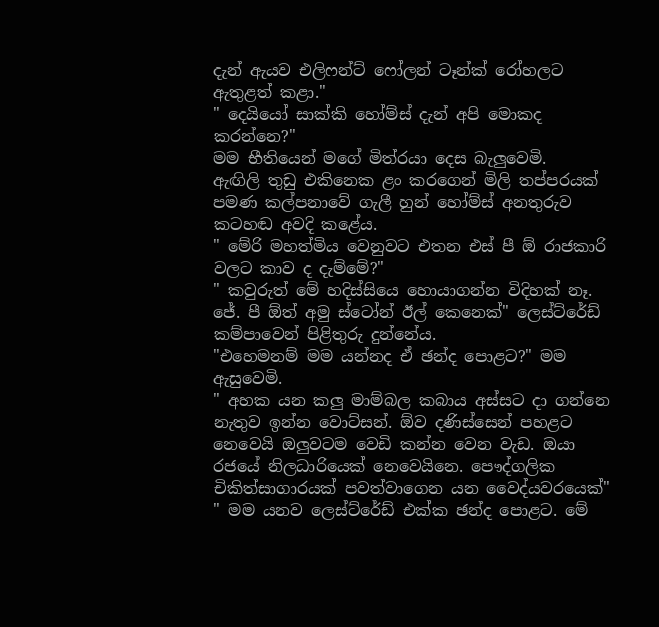දැන් ඇයව එලිෆන්ට් ෆෝලන් ටෑන්ක් රෝහලට ඇතුළත් කළා."
" දෙයියෝ සාක්කි හෝම්ස් දැන් අපි මොකද කරන්නෙ?"
මම භීතියෙන් මගේ මිත්රයා දෙස බැලුවෙමි.
ඇඟිලි තුඩු එකිනෙක ළං කරගෙන් මිලි තප්පරයක් පමණ කල්පනාවේ ගැලී හුන් හෝම්ස් අනතුරුව කටහඬ අවදි කළේය.
" මේරි මහත්මිය වෙනුවට එතන එස් පී ඕ රාජකාරි වලට කාව ද දැම්මේ?"
" කවුරුත් මේ හදිස්සියෙ හොයාගන්න විදිහක් නෑ. ජේ. පී ඕත් අමු ස්ටෝන් ඊල් කෙනෙක්" ලෙස්ට්රේඩ් කම්පාවෙන් පිළිතුරු දුන්නේය.
"එහෙමනම් මම යන්නද ඒ ඡන්ද පොළට?" මම ඇසුවෙමි.
" අහක යන කලු මාම්බල කබාය අස්සට දා ගන්නෙ නැතුව ඉන්න වොට්සන්. ඕව දණිස්සෙන් පහළට නෙවෙයි ඔලුවටම වෙඩි කන්න වෙන වැඩ. ඔයා රජයේ නිලධාරියෙක් නෙවෙයිනෙ. පෞද්ගලික චිකිත්සාගාරයක් පවත්වාගෙන යන වෛද්යවරයෙක්"
" මම යනව ලෙස්ට්රේඩ් එක්ක ඡන්ද පොළට. මේ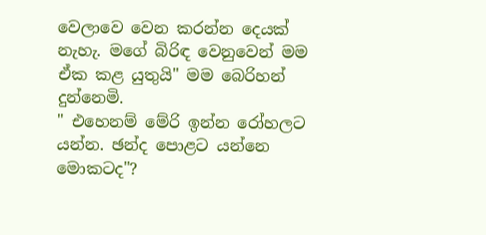වෙලාවෙ වෙන කරන්න දෙයක් නැහැ. මගේ බිරිඳ වෙනුවෙන් මම ඒක කළ යුතුයි" මම බෙරිහන් දුන්නෙමි.
" එහෙනම් මේරි ඉන්න රෝහලට යන්න. ඡන්ද පොළට යන්නෙ මොකටද"?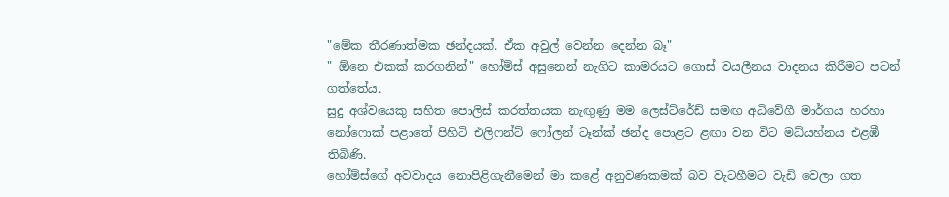"මේක තීරණාත්මක ඡන්දයක්. ඒක අවුල් වෙන්න දෙන්න බෑ"
" ඕනෙ එකක් කරගනින්" හෝම්ස් අසුනෙන් නැගිට කාමරයට ගොස් වයලීනය වාදනය කිරීමට පටන් ගත්තේය.
සුදු අශ්වයෙකු සහිත පොලිස් කරත්තයක නැඟුණු මම ලෙස්ට්රේඩ් සමඟ අධිවේගී මාර්ගය හරහා නෝෆොක් පළාතේ පිහිටි එලිෆන්ට් ෆෝලන් ටෑන්ක් ඡන්ද පොළට ළඟා වන විට මධ්යහ්නය එළඹී තිබිණි.
හෝම්ස්ගේ අවවාදය නොපිළිගැනීමෙන් මා කළේ අනුවණකමක් බව වැටහීමට වැඩි වෙලා ගත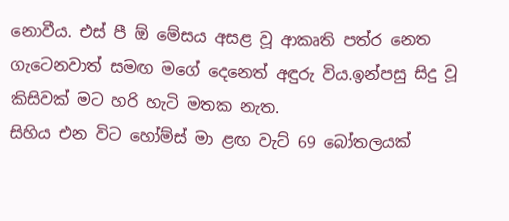නොවීය. එස් පී ඕ මේසය අසළ වූ ආකෘති පත්ර නෙත ගැටෙනවාත් සමඟ මගේ දෙනෙත් අඳුරු විය.ඉන්පසු සිදු වූ කිසිවක් මට හරි හැටි මතක නැත.
සිහිය එන විට හෝම්ස් මා ළඟ වැට් 69 බෝතලයක්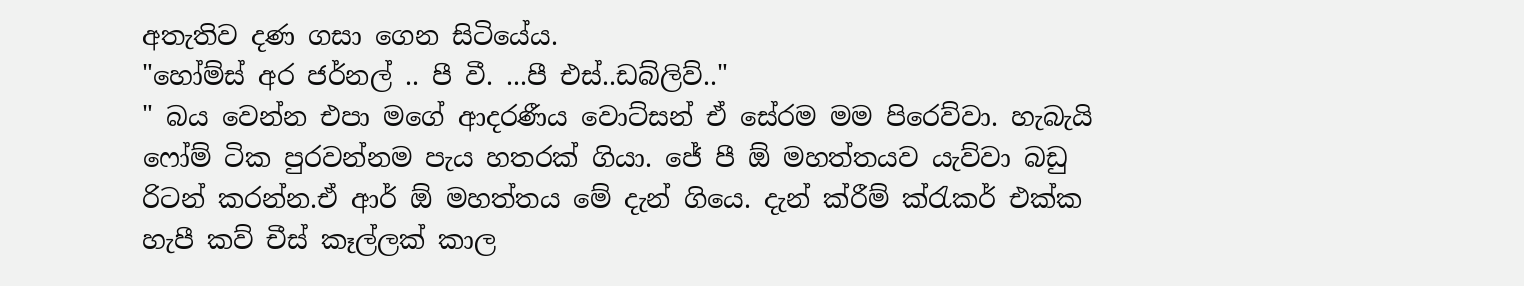අතැතිව දණ ගසා ගෙන සිටියේය.
"හෝම්ස් අර ජර්නල් .. පී වී. ...පී එස්..ඩබ්ලිව්.."
" බය වෙන්න එපා මගේ ආදරණීය වොට්සන් ඒ සේරම මම පිරෙව්වා. හැබැයි ෆෝම් ටික පුරවන්නම පැය හතරක් ගියා. ජේ පී ඕ මහත්තයව යැව්වා බඩු රිටන් කරන්න.ඒ ආර් ඕ මහත්තය මේ දැන් ගියෙ. දැන් ක්රීම් ක්රැකර් එක්ක හැපී කව් චීස් කෑල්ලක් කාල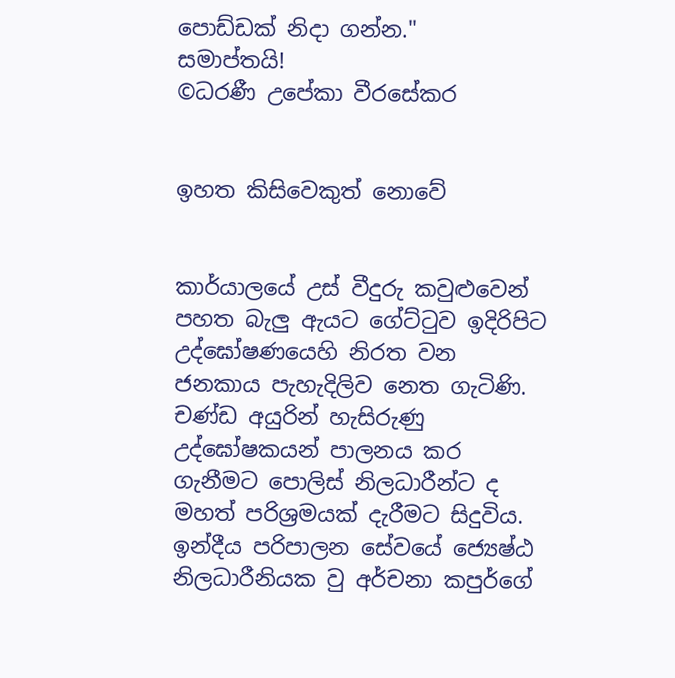පොඩ්ඩක් නිදා ගන්න."
සමාප්තයි!
©ධරණී උපේකා වීරසේකර


ඉහත කිසිවෙකුත් නොවේ


කාර්යාලයේ උස් වීදුරු කවුළුවෙන් පහත බැලු ඇයට ගේට්ටුව ඉදිරිපිට උද්ඝෝෂණයෙහි නිරත වන ජනකාය පැහැදිලිව නෙත ගැටිණි. චණ්ඩ අයුරින් හැසිරුණු උද්ඝෝෂකයන් පාලනය කර ගැනීමට පොලිස් නිලධාරීන්ට ද මහත් පරිශ්‍රමයක් දැරීමට සිදුවිය.
ඉන්දීය පරිපාලන සේවයේ ජ්‍යෙෂ්ඨ  නිලධාරීනියක වු අර්චනා කපුර්ගේ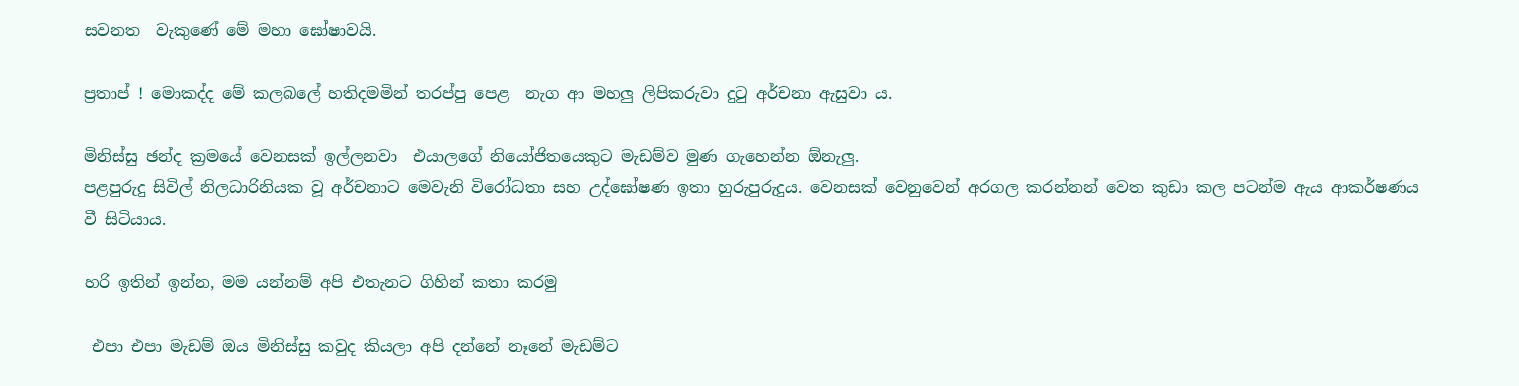සවනත  වැකුණේ මේ මහා ඝෝෂාවයි.

ප්‍රතාප් ! මොකද්ද මේ කලබලේ හතිදමමින් තරප්පු පෙළ  නැග ආ මහලු ලිපිකරුවා දුටු අර්චනා ඇසුවා ය.

මිනිස්සු ඡන්ද ක්‍රමයේ වෙනසක් ඉල්ලනවා  එයාලගේ නියෝජිතයෙකුට මැඩම්ව මුණ ගැහෙන්න ඕනැලු.
පළපුරුදු සිවිල් නිලධාරිනියක වූ අර්චනාට මෙවැනි විරෝධතා සහ උද්ඝෝෂණ ඉතා හුරුපුරුදුය. වෙනසක් වෙනුවෙන් අරගල කරන්නන් වෙත කුඩා කල පටන්ම ඇය ආකර්ෂණය වී සිටියාය.

හරි ඉතින් ඉන්න, මම යන්නම් අපි එතැනට ගිහින් කතා කරමු

 එපා එපා මැඩම් ඔය මිනිස්සු කවුද කියලා අපි දන්නේ නෑනේ මැඩම්ට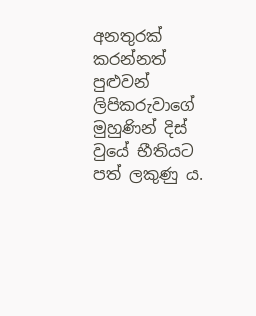අනතුරක් කරන්නත් පුළුවන් ලිපිකරුවාගේ මුහුණින් දිස් වුයේ භීතියට පත් ලකුණු ය.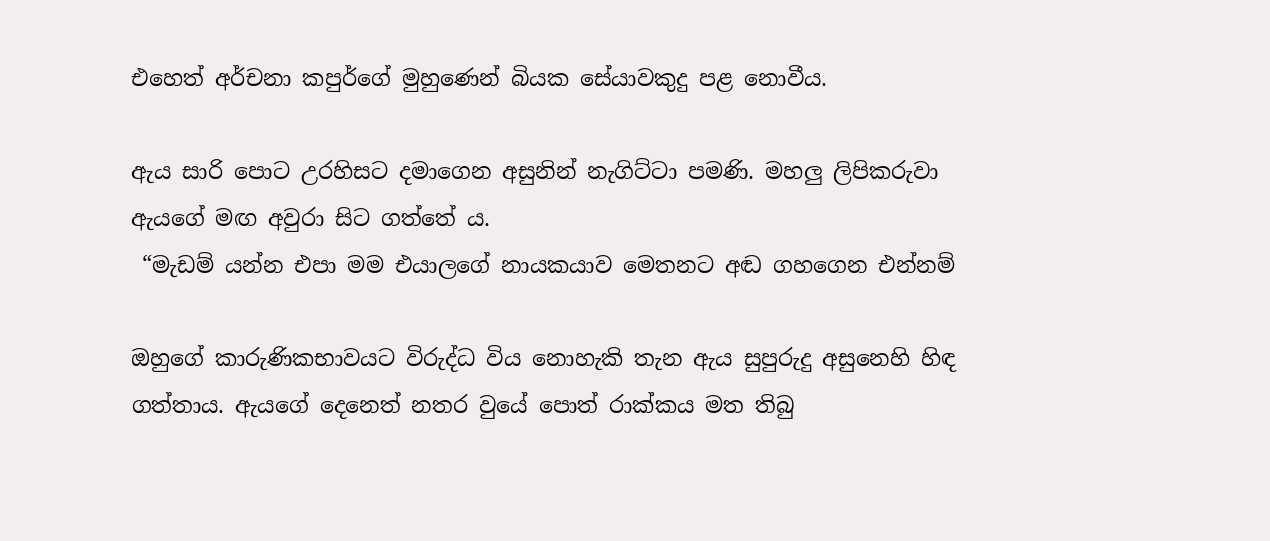එහෙත් අර්චනා කපුර්ගේ මුහුණෙන් බියක සේයාවකුදු පළ නොවීය.

ඇය සාරි පොට උරහිසට දමාගෙන අසුනින් නැගිට්ටා පමණි. මහලු ලිපිකරුවා ඇයගේ මඟ අවුරා සිට ගත්තේ ය.
 “මැඩම් යන්න එපා මම එයාලගේ නායකයාව මෙතනට අඬ ගහගෙන එන්නම්

ඔහුගේ කාරුණිකභාවයට විරුද්ධ විය නොහැකි තැන ඇය සුපුරුදු අසුනෙහි හිඳ ගත්තාය. ඇයගේ දෙනෙත් නතර වුයේ පොත් රාක්කය මත තිබු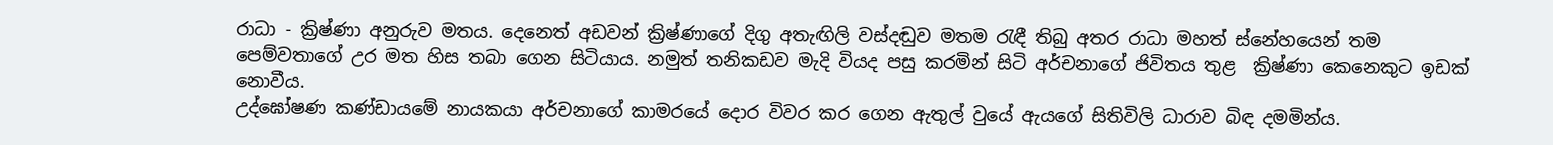රාධා - ක්‍රිෂ්ණා අනුරුව මතය. දෙනෙත් අඩවන් ක්‍රිෂ්ණාගේ දිගු අතැඟිලි වස්දඬුව මතම රැඳී තිබු අතර රාධා මහත් ස්නේහයෙන් තම පෙම්වතාගේ උර මත හිස තබා ගෙන සිටියාය. නමුත් තනිකඩව මැදි වියද පසු කරමින් සිටි අර්චනාගේ ජිවිතය තුළ  ක්‍රිෂ්ණා කෙනෙකුට ඉඩක් නොවීය.
උද්ඝෝෂණ කණ්ඩායමේ නායකයා අර්චනාගේ කාමරයේ දොර විවර කර ගෙන ඇතුල් වුයේ ඇයගේ සිතිවිලි ධාරාව බිඳ දමමින්ය.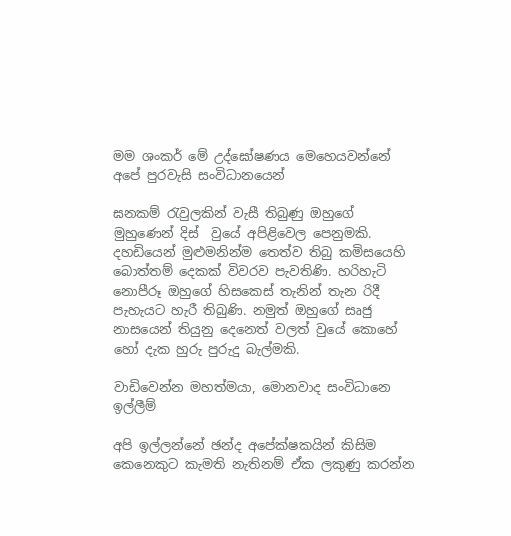මම ශංකර් මේ උද්ඝෝෂණය මෙහෙයවන්නේ අපේ පුරවැසි සංවිධානයෙන්

ඝනකම් රැවුලකින් වැසී තිබුණු ඔහුගේ මුහුණෙන් දිස්  වුයේ අපිළිවෙල පෙනුමකි. දහඩියෙන් මුළුමනින්ම තෙත්ව තිබු කමිසයෙහි බොත්තම් දෙකක් විවරව පැවතිණි. හරිහැටි නොපීරූ ඔහුගේ හිසකෙස් තැනින් තැන රිදී පැහැයට හැරී තිබුණි. නමුත් ඔහුගේ සෘජු නාසයෙන් තියුනු දෙනෙත් වලත් වුයේ කොහේ හෝ දැක හුරු පුරුදු බැල්මකි.

වාඩිවෙන්න මහත්මයා, මොනවාද සංවිධානෙ ඉල්ලීම්

අපි ඉල්ලන්නේ ඡන්ද අපේක්ෂකයින් කිසිම කෙනෙකුට කැමති නැතිනම් ඒක ලකුණු කරන්න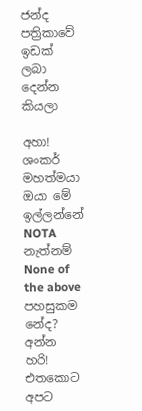ජන්ද පත්‍රිකාවේ ඉඩක් ලබා දෙන්න කියලා

අහා! ශංකර් මහත්මයා ඔයා මේ ඉල්ලන්නේ NOTA නැත්නම් None of the above පහසුකම නේද?
අන්න හරි! එතකොට අපට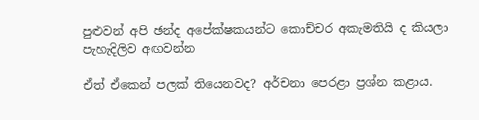පුළුවන් අපි ඡන්ද අපේක්ෂකයන්ට කොච්චර අකැමතියි ද කියලා පැහැදිලිව අඟවන්න

ඒත් ඒකෙන් පලක් තියෙනවද? අර්චනා පෙරළා ප්‍රශ්න කළාය.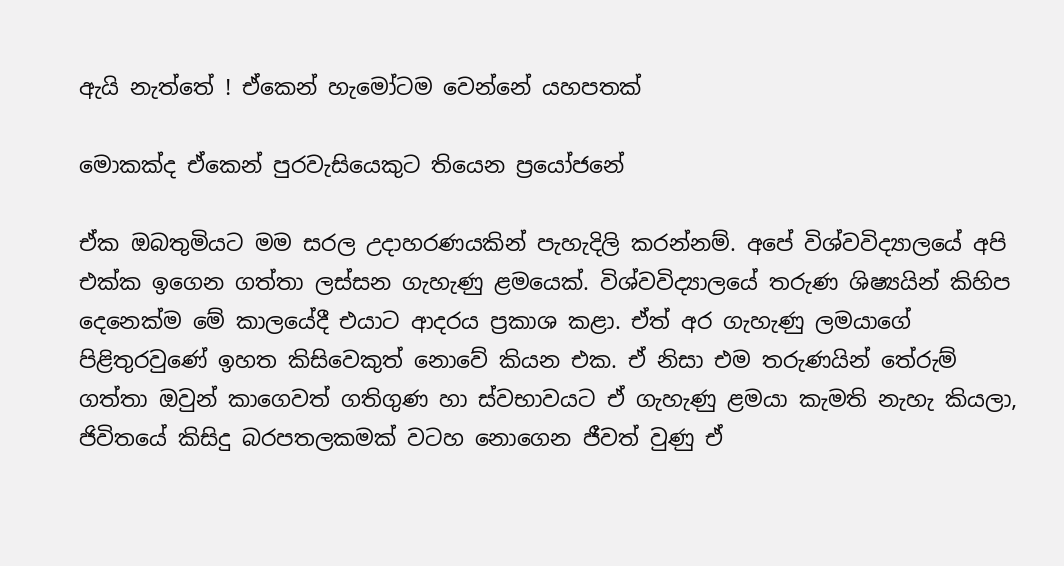ඇයි නැත්තේ ! ඒකෙන් හැමෝටම වෙන්නේ යහපතක්

මොකක්ද ඒකෙන් පුරවැසියෙකුට තියෙන ප්‍රයෝජනේ

ඒක ඔබතුමියට මම සරල උදාහරණයකින් පැහැදිලි කරන්නම්. අපේ විශ්වවිද්‍යාලයේ අපි එක්ක ඉගෙන ගත්තා ලස්සන ගැහැණු ළමයෙක්. විශ්වවිද්‍යාලයේ තරුණ ශිෂ්‍යයින් කිහිප දෙනෙක්ම මේ කාලයේදී එයාට ආදරය ප්‍රකාශ කළා. ඒත් අර ගැහැණු ලමයාගේ පිළිතුරවුණේ ඉහත කිසිවෙකුත් නොවේ කියන එක. ඒ නිසා එම තරුණයින් තේරුම් ගත්තා ඔවුන් කාගෙවත් ගතිගුණ හා ස්වභාවයට ඒ ගැහැණු ළමයා කැමති නැහැ කියලා,  ජිවිතයේ කිසිදු බරපතලකමක් වටහ නොගෙන ජීවත් වුණු ඒ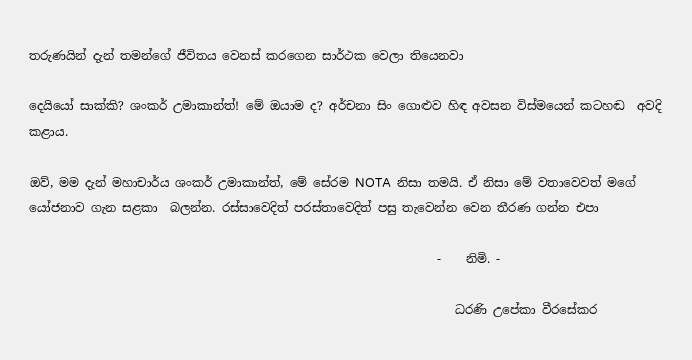තරුණයින් දැන් තමන්ගේ ජීවිතය වෙනස් කරගෙන සාර්ථක වෙලා තියෙනවා

දෙයියෝ සාක්කි? ශංකර් උමාකාන්ත්! මේ ඔයාම ද? අර්චනා සිං ගොළුව හිඳ අවසන විස්මයෙන් කටහඬ  අවදි කළාය.

ඔව්, මම දැන් මහාචාර්ය ශංකර් උමාකාන්ත්, මේ සේරම NOTA  නිසා තමයි. ඒ නිසා මේ වතාවෙවත් මගේ යෝජනාව ගැන සළකා  බලන්න. රස්සාවෙදිත් පරස්තාවෙදිත් පසු තැවෙන්න වෙන තීරණ ගන්න එපා

                                                                    -    නිමි. -

                                                                       ධරණි උපේකා වීරසේකර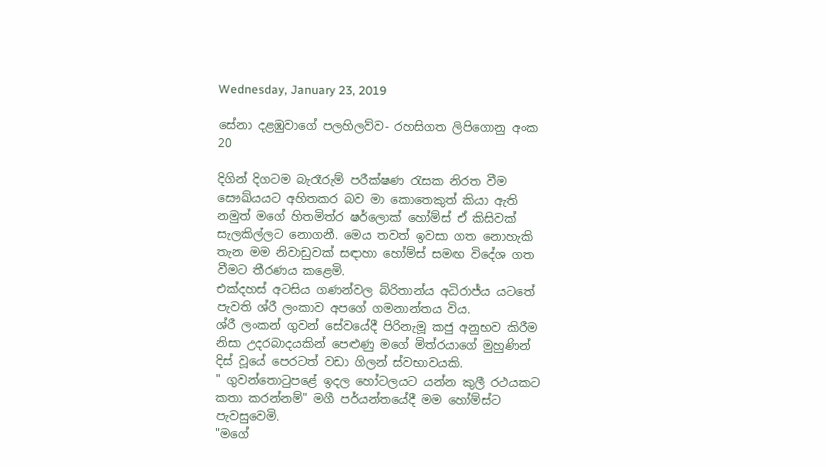Wednesday, January 23, 2019

සේනා දළඹුවාගේ පලහිලව්ව- රහසිගත ලිපිගොනු අංක 20

දිගින් දිගටම බැරෑරුම් පරීක්ෂණ රැසක නිරත වීම සෞඛ්යයට අහිතකර බව මා කොතෙකුත් කියා ඇති නමුත් මගේ හිතමිත්ර ෂර්ලොක් හෝම්ස් ඒ කිසිවක් සැලකිල්ලට නොගනී. මෙය තවත් ඉවසා ගත නොහැකි තැන මම නිවාඩුවක් සඳාහා හෝම්ස් සමඟ විදේශ ගත වීමට තීරණය කළෙමි.
එක්දහස් අටසිය ගණන්වල බ්රිතාන්ය අධිරාජ්ය යටතේ පැවති ශ්රී ලංකාව අපගේ ගමනාන්තය විය.
ශ්රී ලංකන් ගුවන් සේවයේදී පිරිනැමූ කජු අනුභව කිරීම නිසා උදරබාදයකින් පෙළුණු මගේ මිත්රයාගේ මුහුණින් දිස් වූයේ පෙරටත් වඩා ගිලන් ස්වභාවයකි.
" ගුවන්තොටුපළේ ඉදල හෝටලයට යන්න කුලී රථයකට කතා කරන්නම්" මගී පර්යන්තයේදී මම හෝම්ස්ට පැවසුවෙමි.
"මගේ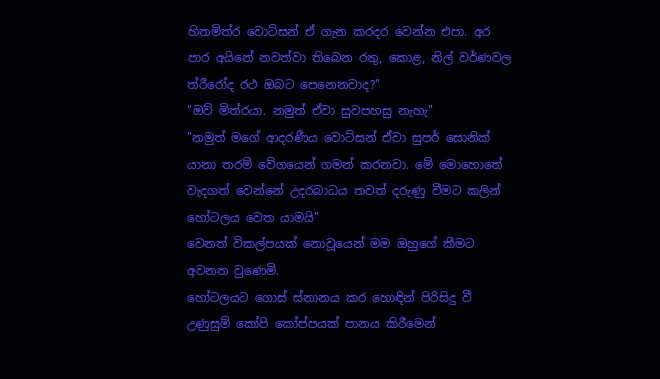හිතමිත්ර වොට්සන් ඒ ගැන කරදර වෙන්න එපා. අර පාර අයිනේ නවත්වා තිබෙන රතු, කොළ, නිල් වර්ණවල ත්රීරෝද රථ ඔබට පෙනෙනවාද?"
"ඔව් මිත්රයා. නමුත් ඒවා සුවපහසු නැහැ"
"නමුත් මගේ ආදරණීය වොට්සන් ඒවා සුපර් සොනික් යානා තරම් වේගයෙන් ගමන් කරනවා. මේ මොහොතේ වැදගත් වෙන්නේ උදරබාධය තවත් දරුණු වීමට කලින් හෝටලය වෙත යාමයි"
වෙනත් විකල්පයක් නොවූයෙන් මම ඔහුගේ කීමට අවනත වුණෙමි.
හෝටලයට ගොස් ස්නානය කර හොඳින් පිරිසිදු වී උණුසුම් කෝපි කෝප්පයක් පානය කිරීමෙන්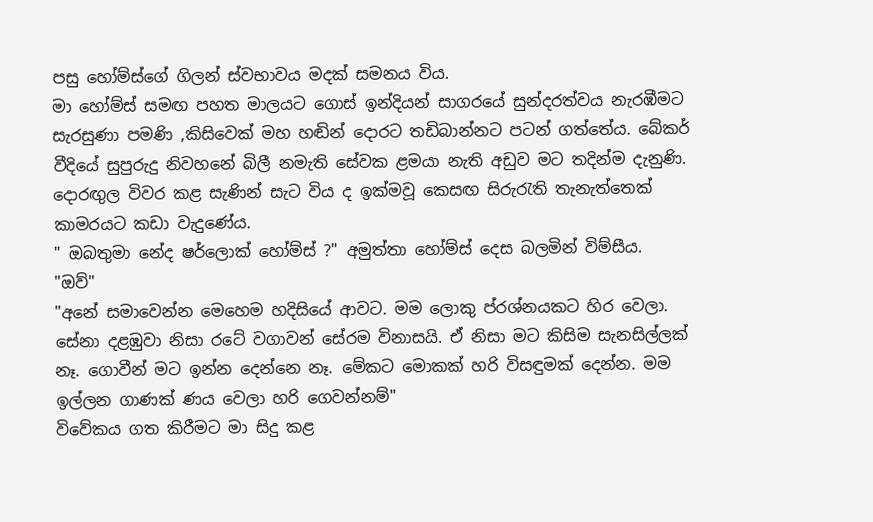පසු හෝම්ස්ගේ ගිලන් ස්වභාවය මදක් සමනය විය.
මා හෝම්ස් සමඟ පහත මාලයට ගොස් ඉන්දියන් සාගරයේ සුන්දරත්වය නැරඹීමට සැරසුණා පමණි ,කිසිවෙක් මහ හඬින් දොරට තඩිබාන්නට පටන් ගත්තේය. බේකර් වීදියේ සුපුරුදු නිවහනේ බිලී නමැති සේවක ළමයා නැති අඩුව මට තදින්ම දැනුණි.
දොරඟුල විවර කළ සැණින් සැට විය ද ඉක්මවූ කෙසඟ සිරුරැති තැනැත්තෙක් කාමරයට කඩා වැදුණේය.
" ඔබතුමා නේද ෂර්ලොක් හෝම්ස් ?" අමුත්තා හෝම්ස් දෙස බලමින් විම්සීය.
"ඔව්"
"අනේ සමාවෙන්න මෙහෙම හදිසියේ ආවට. මම ලොකු ප්රශ්නයකට හිර වෙලා. සේනා දළඹුවා නිසා රටේ වගාවන් සේරම විනාසයි. ඒ නිසා මට කිසිම සැනසිල්ලක් නෑ. ගොවීන් මට ඉන්න දෙන්නෙ නෑ. මේකට මොකක් හරි විසඳුමක් දෙන්න. මම ඉල්ලන ගාණක් ණය වෙලා හරි ගෙවන්නම්"
විවේකය ගත කිරීමට මා සිදු කළ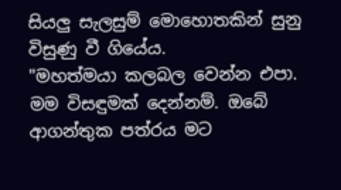සියලු සැලසුම් මොහොතකින් සුනු විසුණු වී ගියේය.
"මහත්මයා කලබල වෙන්න එපා. මම විසඳුමක් දෙන්නම්. ඔබේ ආගන්තුක පත්රය මට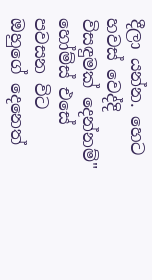දීලා යන්න. හෙට හවස් වෙද්දි විසඳුමක් දෙන්නම්"
හෝම්ස් එසේ පවසන විට ඔහුගේ දෙනෙත්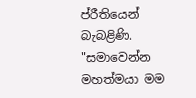ප්රීතියෙන් බැබළිණි.
"සමාවෙන්න මහත්මයා මම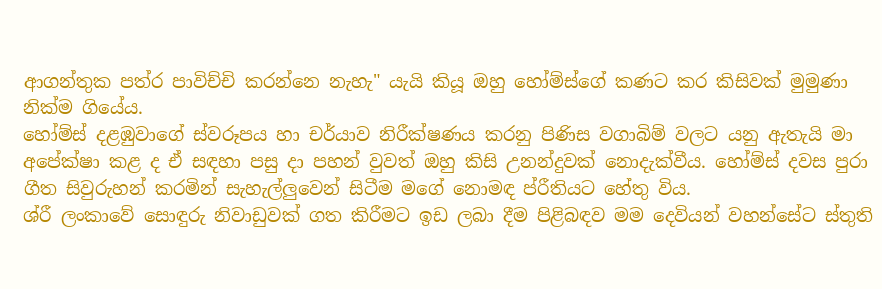ආගන්තුක පත්ර පාවිච්චි කරන්නෙ නැහැ" යැයි කියූ ඔහු හෝම්ස්ගේ කණට කර කිසිවක් මුමුණා නික්ම ගියේය.
හෝම්ස් දළඹුවාගේ ස්වරූපය හා චර්යාව නිරීක්ෂණය කරනු පිණිස වගාබිම් වලට යනු ඇතැයි මා අපේක්ෂා කළ ද ඒ සඳහා පසු දා පහන් වුවත් ඔහු කිසි උනන්දුවක් නොදැක්වීය. හෝම්ස් දවස පුරා ගීත සිවුරුහන් කරමින් සැහැල්ලුවෙන් සිටීම මගේ නොමඳ ප්රීතියට හේතු විය.
ශ්රී ලංකාවේ සොඳුරු නිවාඩුවක් ගත කිරීමට ඉඩ ලබා දීම පිළිබඳව මම දෙවියන් වහන්සේට ස්තුති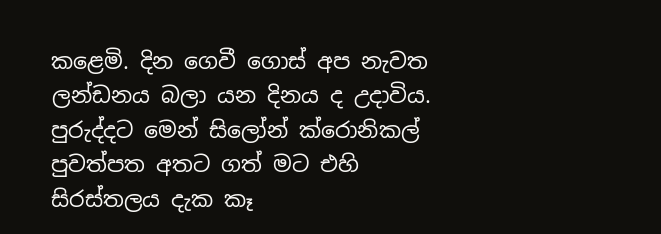කළෙමි. දින ගෙවී ගොස් අප නැවත ලන්ඩනය බලා යන දිනය ද උදාවිය.
පුරුද්දට මෙන් සිලෝන් ක්රොනිකල් පුවත්පත අතට ගත් මට එහි සිරස්තලය දැක කෑ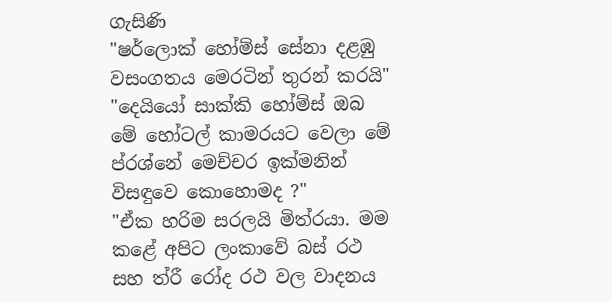ගැසිණි
"ෂර්ලොක් හෝම්ස් සේනා දළඹු වසංගතය මෙරටින් තුරන් කරයි"
"දෙයියෝ සාක්කි හෝම්ස් ඔබ මේ හෝටල් කාමරයට වෙලා මේ ප්රශ්නේ මෙච්චර ඉක්මනින් විසඳුවෙ කොහොමද ?"
"ඒක හරිම සරලයි මිත්රයා. මම කළේ අපිට ලංකාවේ බස් රථ සහ ත්රී රෝද රථ වල වාදනය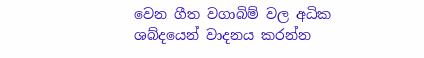වෙන ගීත වගාබිම් වල අධික ශබ්දයෙන් වාදනය කරන්න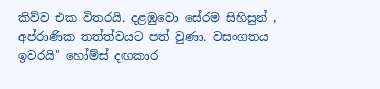කිව්ව එක විතරයි. දළඹුවො සේරම සිහිසුන් , අප්රාණික තත්ත්වයට පත් වුණා. වසංගතය ඉවරයි" හෝම්ස් දඟකාර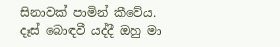සිනාවක් පාමින් කීවේය.
දෑස් බොඳවී යද්දී ඔහු මා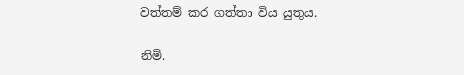වත්තම් කර ගත්තා විය යුතුය.

නිමි.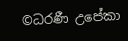©ධරණී උපේකා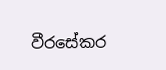වීරසේකර